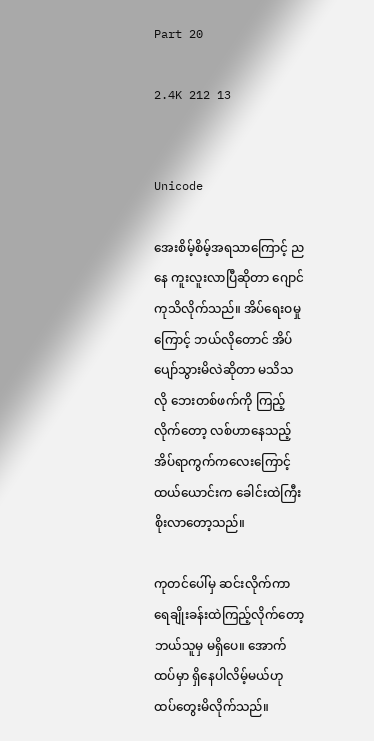Part 20

2.4K 212 13


Unicode

အေးစိမ့်စိမ့်အရသာကြောင့် ညနေ ကူးလူးလာပြီဆိုတာ ဂျောင်ကုသိလိုက်သည်။ အိပ်ရေးဝမှုကြောင့် ဘယ်လိုတောင် အိပ်ပျော်သွားမိလဲဆိုတာ မသိသလို ဘေးတစ်ဖက်ကို ကြည့်လိုက်တော့ လစ်ဟာနေသည့် အိပ်ရာကွက်ကလေးကြောင့် ထယ်ယောင်းက ခေါင်းထဲကြီးစိုးလာတော့သည်။

ကုတင်ပေါ်မှ ဆင်းလိုက်ကာ ရေချိုးခန်းထဲကြည့်လိုက်တော့ ဘယ်သူမှ မရှိပေ။ အောက်ထပ်မှာ ရှိနေပါလိမ့်မယ်ဟု ထပ်တွေးမိလိုက်သည်။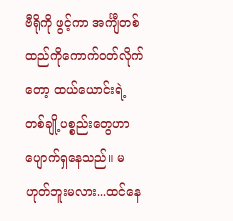ဗီရိုကို ဖွင့်ကာ အင်္ကျီတစ်ထည်ကိုကောက်ဝတ်လိုက်တော့ ထယ်ယောင်းရဲ့ တစ်ချို့ပစ္စည်းတွေဟာ ပျောက်ရှနေသည်။ မဟုတ်ဘူးမလား...ထင်နေ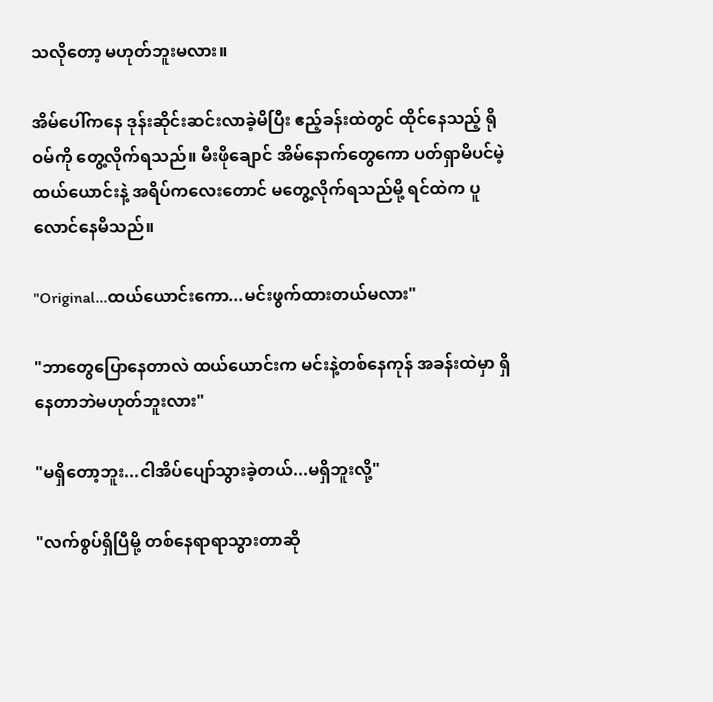သလိုတော့ မဟုတ်ဘူးမလား။

အိမ်ပေါ်ကနေ ဒုန်းဆိုင်းဆင်းလာခဲ့မိပြီး ဧည့်ခန်းထဲတွင် ထိုင်နေသည့် ရိုဝမ်ကို တွေ့လိုက်ရသည်။ မီးဖိုချောင် အိမ်နောက်တွေကော ပတ်ရှာမိပင်မဲ့ ထယ်ယောင်းနဲ့ အရိပ်ကလေးတောင် မတွေ့လိုက်ရသည်မို့ ရင်ထဲက ပူလောင်နေမိသည်။

"Original...ထယ်ယောင်းကော...မင်းဖွက်ထားတယ်မလား"

"ဘာတွေပြောနေတာလဲ ထယ်ယောင်းက မင်းနဲ့တစ်နေကုန် အခန်းထဲမှာ ရှိနေတာဘဲမဟုတ်ဘူးလား"

"မရှိတော့ဘူး...ငါအိပ်ပျော်သွားခဲ့တယ်...မရှိဘူးလို့"

"လက်စွပ်ရှိပြီမို့ တစ်နေရာရာသွားတာဆို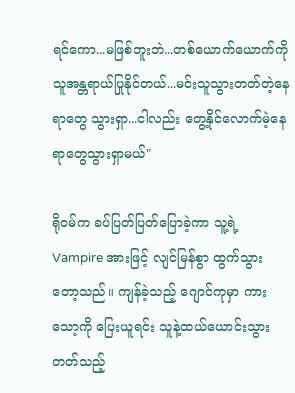ရင်ကော...မဖြစ်ဘူးဘဲ...တစ်ယောက်ယောက်ကို သူအန္တရာယ်ပြုနိုင်တယ်...မင်းသူသွားတတ်တဲ့နေရာတွေ သွားရှာ...ငါလည်း တွေ့နိုင်လောက်မဲ့နေရာတွေသွားရှာမယ်"

ရိုဝမ်က ခပ်ပြတ်ပြတ်ပြောခဲ့ကာ သူ့ရဲ့ Vampire အားဖြင့် လျင်မြန်စွာ ထွက်သွားတော့သည်။ ကျန်ခဲ့သည့် ဂျောင်ကုမှာ ကားသော့ကို ပြေးယူရင်း သူနဲ့ထယ်ယောင်းသွားတတ်သည့်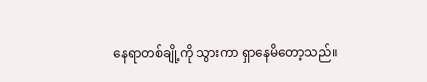နေရာတစ်ချို့ကို သွားကာ ရှာနေမိတော့သည်။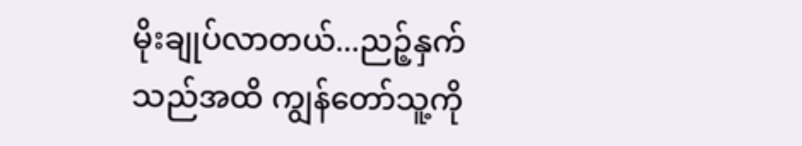မိုးချုပ်လာတယ်...ညဉ့်နှက်သည်အထိ ကျွန်တော်သူ့ကို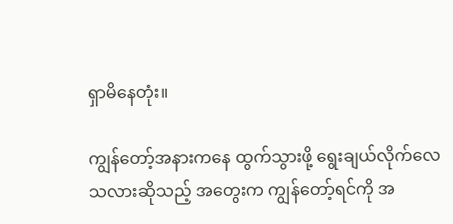ရှာမိနေတုံး။

ကျွန်တော့်အနားကနေ ထွက်သွားဖို့ ရွေးချယ်လိုက်လေသလားဆိုသည့် အတွေးက ကျွန်တော့်ရင်ကို အ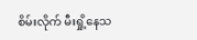စိမ်းလိုက် မီးရှို့နေသ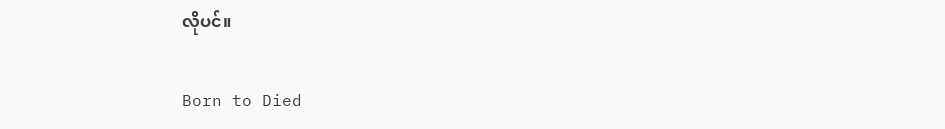လိုပင်။

Born to Died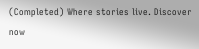(Completed) Where stories live. Discover now